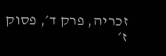זכריה, פרק ד׳, פסוק ז׳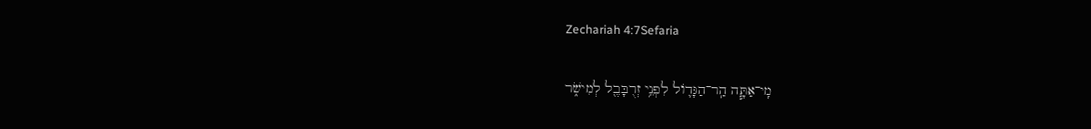Zechariah 4:7Sefaria

מִֽי־אַתָּ֧ה הַֽר־הַגָּד֛וֹל לִפְנֵ֥י זְרֻבָּבֶ֖ל לְמִישֹׁ֑ר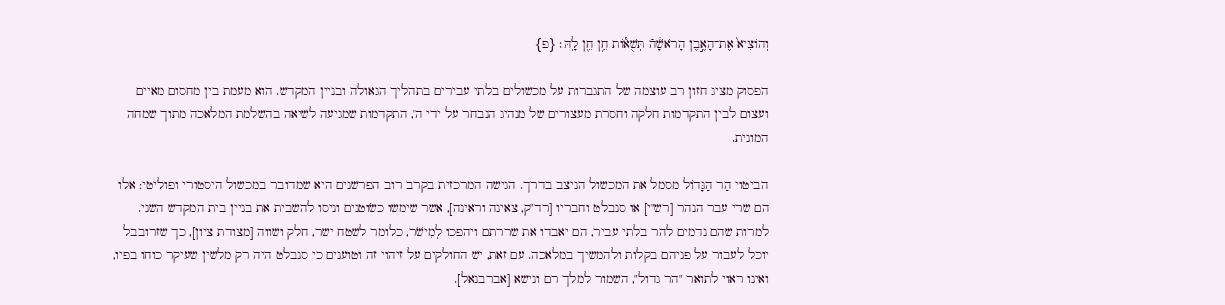וְהוֹצִיא֙ אֶת־הָאֶ֣בֶן הָרֹאשָׁ֔הֿ תְּשֻׁא֕וֹת חֵ֥ן חֵ֖ן לָֽהּ׃ {פ}

הפסוק מציג חזון רב עוצמה של התגברות על מכשולים בלתי עבירים בתהליך הגאולה ובניין המקדש. הוא מעמת בין מחסום מאיים ועצום לבין התקדמות חלקה וחסרת מעצורים של מנהיג הנבחר על ידי ה', התקדמות שמגיעה לשיאה בהשלמת המלאכה מתוך שמחה המונית.

הביטוי הַר הַגָּדוֹל מסמל את המכשול הניצב בדרך. הגישה המרכזית בקרב רוב הפרשנים היא שמדובר במכשול היסטורי ופוליטי: אלו הם שרי עבר הנהר [רש"י] או סנבלט וחבריו [רד"ק, צאינה וראינה], אשר שימשו כשׂוטנים וניסו להשבית את בניין בית המקדש השני. למרות שהם נדמים להר בלתי עביר, הם יאבדו את שררתם ויהפכו לְמִישֹׁר, כלומר לשטח ישר, חלק ושווה [מצודת ציון], כך שזרובבל יוכל לעבור על פניהם בקלות ולהמשיך במלאכה. עם זאת, יש החולקים על זיהוי זה וטוענים כי סנבלט היה רק מלשין שעיקר כוחו בפיו, ואינו ראוי לתואר "הר גדול", השמור למלך רם ונישא [אברבנאל].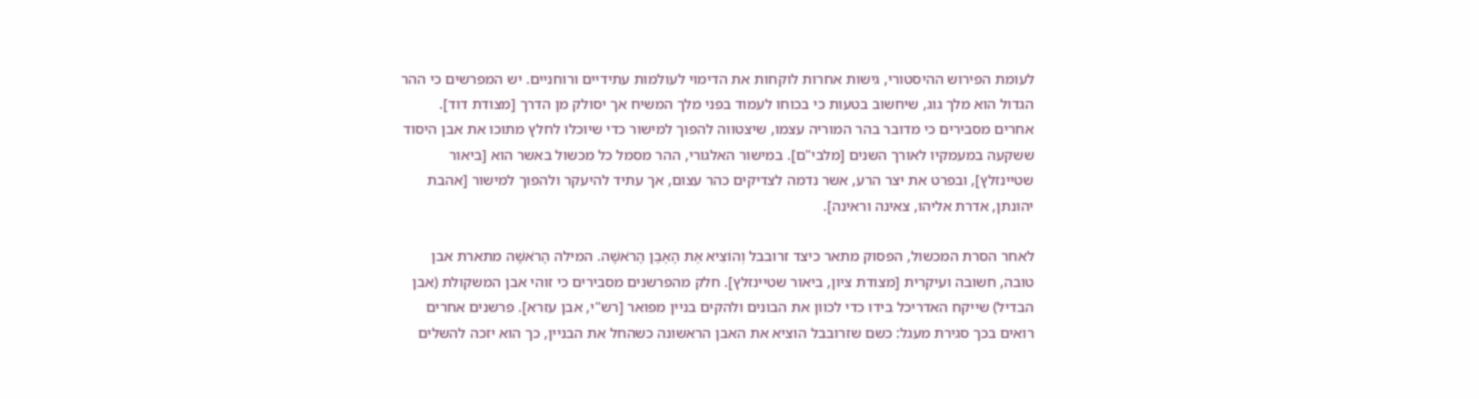לעומת הפירוש ההיסטורי, גישות אחרות לוקחות את הדימוי לעולמות עתידיים ורוחניים. יש המפרשים כי ההר הגדול הוא מלך גוג, שיחשוב בטעות כי בכוחו לעמוד בפני מלך המשיח אך יסולק מן הדרך [מצודת דוד]. אחרים מסבירים כי מדובר בהר המוריה עצמו, שיצטווה להפוך למישור כדי שיוכלו לחלץ מתוכו את אבן היסוד ששקעה במעמקיו לאורך השנים [מלבי"ם]. במישור האלגורי, ההר מסמל כל מכשול באשר הוא [ביאור שטיינזלץ], ובפרט את יצר הרע, אשר נדמה לצדיקים כהר עצום, אך עתיד להיעקר ולהפוך למישור [אהבת יהונתן, אדרת אליהו, צאינה וראינה].

לאחר הסרת המכשול, הפסוק מתאר כיצד זרובבל וְהוֹצִיא אֶת הָאֶבֶן הָרֹאשָׁה. המילה הָרֹאשָׁה מתארת אבן טובה, חשובה ועיקרית [מצודת ציון, ביאור שטיינזלץ]. חלק מהפרשנים מסבירים כי זוהי אבן המשקולת (אבן הבדיל) שייקח האדריכל בידו כדי לכוון את הבונים ולהקים בניין מפואר [רש"י, אבן עזרא]. פרשנים אחרים רואים בכך סגירת מעגל: כשם שזרובבל הוציא את האבן הראשונה כשהחל את הבניין, כך הוא יזכה להשלים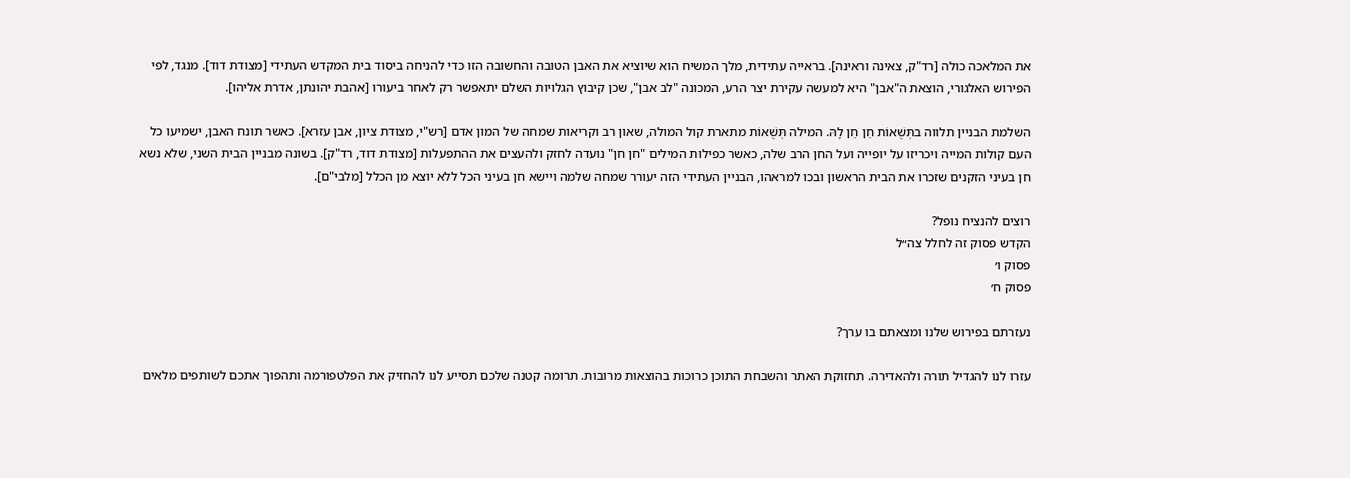את המלאכה כולה [רד"ק, צאינה וראינה]. בראייה עתידית, מלך המשיח הוא שיוציא את האבן הטובה והחשובה הזו כדי להניחה ביסוד בית המקדש העתידי [מצודת דוד]. מנגד, לפי הפירוש האלגורי, הוצאת ה"אבן" היא למעשה עקירת יצר הרע, המכונה "לב אבן", שכן קיבוץ הגלויות השלם יתאפשר רק לאחר ביעורו [אהבת יהונתן, אדרת אליהו].

השלמת הבניין תלווה בתְּשֻׁאוֹת חֵן חֵן לָהּ. המילה תְּשֻׁאוֹת מתארת קול המולה, שאון רב וקריאות שמחה של המון אדם [רש"י, מצודת ציון, אבן עזרא]. כאשר תונח האבן, ישמיעו כל העם קולות המייה ויכריזו על יופייה ועל החן הרב שלה, כאשר כפילות המילים "חן חן" נועדה לחזק ולהעצים את ההתפעלות [מצודת דוד, רד"ק]. בשונה מבניין הבית השני, שלא נשא חן בעיני הזקנים שזכרו את הבית הראשון ובכו למראהו, הבניין העתידי הזה יעורר שמחה שלמה ויישא חן בעיני הכל ללא יוצא מן הכלל [מלבי"ם].

רוצים להנציח נופל?
הקדש פסוק זה לחלל צה״ל
פסוק ו׳
פסוק ח׳

נעזרתם בפירוש שלנו ומצאתם בו ערך?

עזרו לנו להגדיל תורה ולהאדירה. תחזוקת האתר והשבחת התוכן כרוכות בהוצאות מרובות. תרומה קטנה שלכם תסייע לנו להחזיק את הפלטפורמה ותהפוך אתכם לשותפים מלאים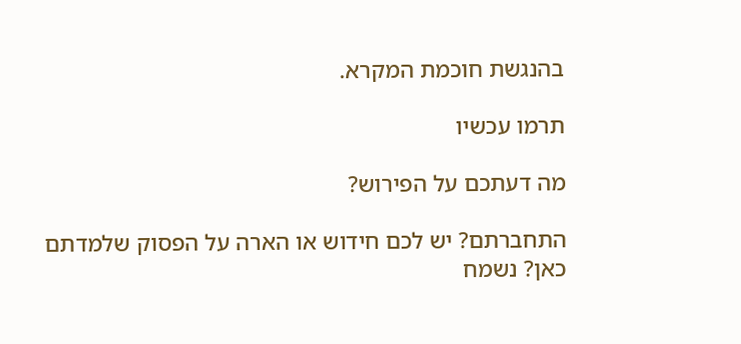בהנגשת חוכמת המקרא.

תרמו עכשיו

מה דעתכם על הפירוש?

התחברתם? יש לכם חידוש או הארה על הפסוק שלמדתם כאן? נשמח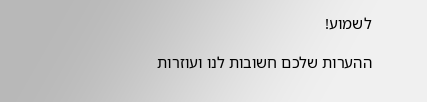לשמוע!

ההערות שלכם חשובות לנו ועוזרות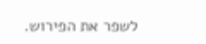לשפר את הפירוש.